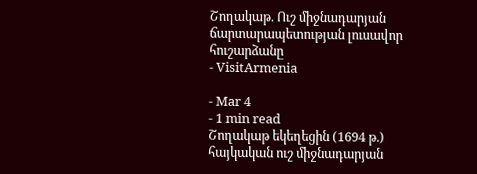Շողակաթ. Ուշ միջնադարյան ճարտարապետության լուսավոր հուշարձանը
- VisitArmenia

- Mar 4
- 1 min read
Շողակաթ եկեղեցին (1694 թ.) հայկական ուշ միջնադարյան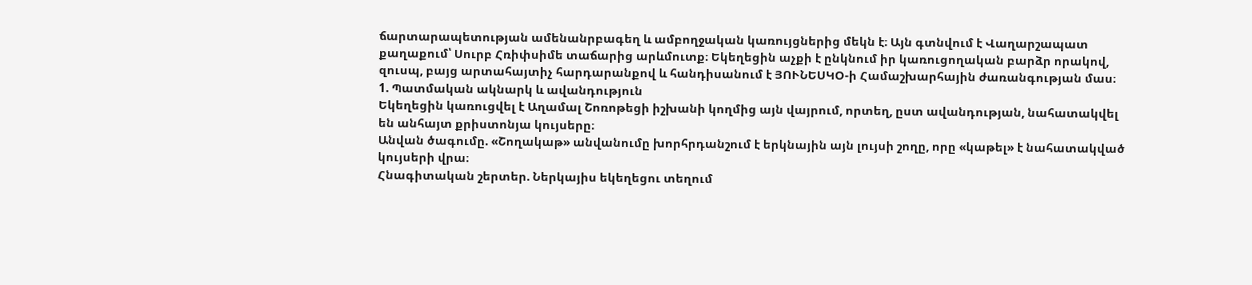ճարտարապետության ամենանրբագեղ և ամբողջական կառույցներից մեկն է։ Այն գտնվում է Վաղարշապատ քաղաքում՝ Սուրբ Հռիփսիմե տաճարից արևմուտք։ Եկեղեցին աչքի է ընկնում իր կառուցողական բարձր որակով, զուսպ, բայց արտահայտիչ հարդարանքով և հանդիսանում է ՅՈՒՆԵՍԿՕ-ի Համաշխարհային ժառանգության մաս։
1. Պատմական ակնարկ և ավանդություն
Եկեղեցին կառուցվել է Աղամալ Շոռոթեցի իշխանի կողմից այն վայրում, որտեղ, ըստ ավանդության, նահատակվել են անհայտ քրիստոնյա կույսերը։
Անվան ծագումը. «Շողակաթ» անվանումը խորհրդանշում է երկնային այն լույսի շողը, որը «կաթել» է նահատակված կույսերի վրա։
Հնագիտական շերտեր. Ներկայիս եկեղեցու տեղում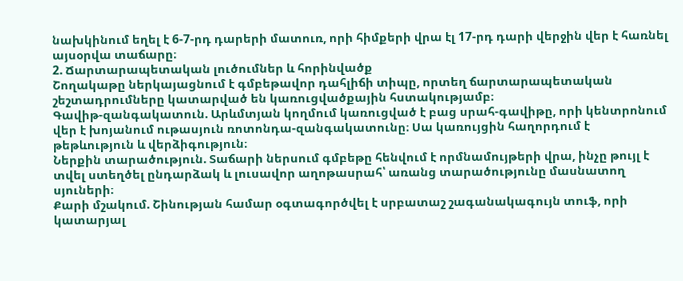նախկինում եղել է 6-7-րդ դարերի մատուռ, որի հիմքերի վրա էլ 17-րդ դարի վերջին վեր է հառնել այսօրվա տաճարը։
2. Ճարտարապետական լուծումներ և հորինվածք
Շողակաթը ներկայացնում է գմբեթավոր դահլիճի տիպը, որտեղ ճարտարապետական շեշտադրումները կատարված են կառուցվածքային հստակությամբ։
Գավիթ-զանգակատուն. Արևմտյան կողմում կառուցված է բաց սրահ-գավիթը, որի կենտրոնում վեր է խոյանում ութասյուն ռոտոնդա-զանգակատունը։ Սա կառույցին հաղորդում է թեթևություն և վերձիգություն։
Ներքին տարածություն. Տաճարի ներսում գմբեթը հենվում է որմնամույթերի վրա, ինչը թույլ է տվել ստեղծել ընդարձակ և լուսավոր աղոթասրահ՝ առանց տարածությունը մասնատող սյուների։
Քարի մշակում. Շինության համար օգտագործվել է սրբատաշ շագանակագույն տուֆ, որի կատարյալ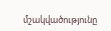մշակվածությունը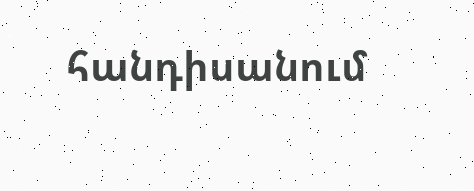հանդիսանում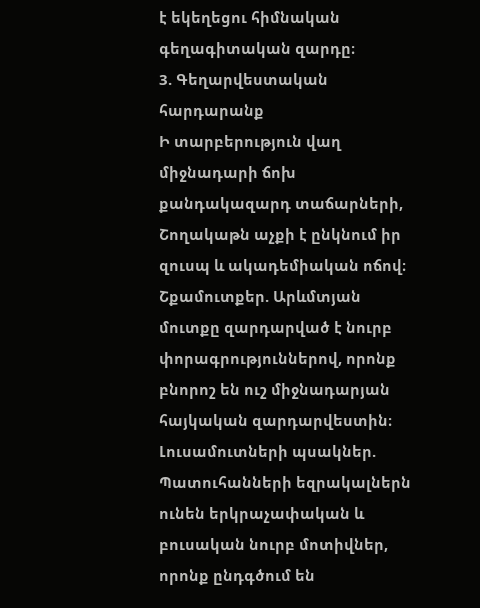է եկեղեցու հիմնական գեղագիտական զարդը։
3. Գեղարվեստական հարդարանք
Ի տարբերություն վաղ միջնադարի ճոխ քանդակազարդ տաճարների, Շողակաթն աչքի է ընկնում իր զուսպ և ակադեմիական ոճով։
Շքամուտքեր. Արևմտյան մուտքը զարդարված է նուրբ փորագրություններով, որոնք բնորոշ են ուշ միջնադարյան հայկական զարդարվեստին։
Լուսամուտների պսակներ. Պատուհանների եզրակալներն ունեն երկրաչափական և բուսական նուրբ մոտիվներ, որոնք ընդգծում են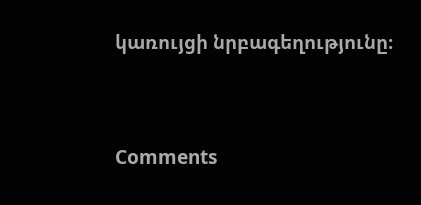կառույցի նրբագեղությունը։




Comments